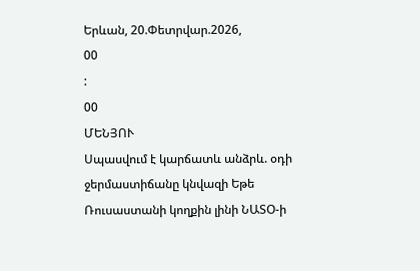Երևան, 20.Փետրվար.2026,
00
:
00
ՄԵՆՅՈՒ
Սպասվում է կարճատև անձրև. օդի ջերմաստիճանը կնվազի Եթե Ռուսաստանի կողքին լինի ՆԱՏՕ-ի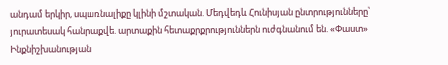անդամ երկիր, սպшռնալիքը կլինի մշտական. Մեդվեդև Հունիսյան ընտրությունները՝ յուրատեսակ հանրաքվե. արտաքին հետաքրքրություններն ուժգնանում են. «Փաստ» Ինքնիշխանության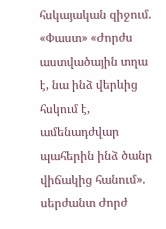հսկայական զիջում. «Փաստ» «Ժորժս աստվածային տղա է, նա ինձ վերևից հսկում է, ամենադժվար պահերին ինձ ծանր վիճակից հանում». սերժանտ Ժորժ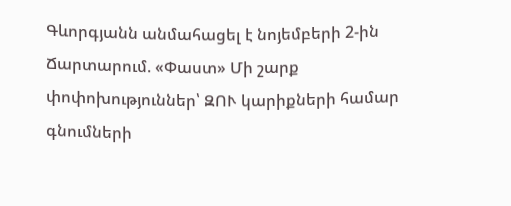Գևորգյանն անմահացել է նոյեմբերի 2-ին Ճարտարում. «Փաստ» Մի շարք փոփոխություններ՝ ԶՈՒ կարիքների համար գնումների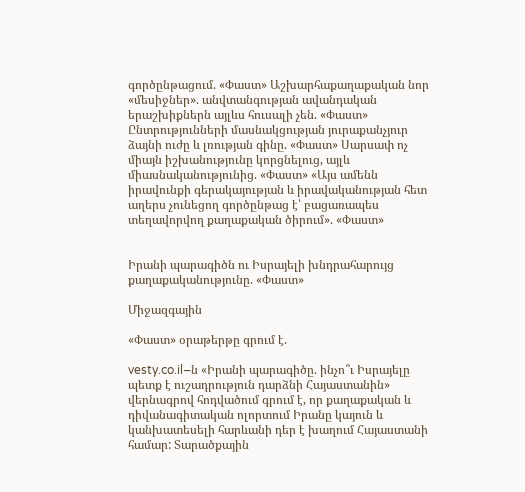գործընթացում. «Փաստ» Աշխարհաքաղաքական նոր «մեսիջներ». անվտանգության ավանդական երաշխիքներն այլևս հուսալի չեն. «Փաստ» Ընտրությունների մասնակցության յուրաքանչյուր ձայնի ուժը և լռության գինը. «Փաստ» Սարսափ ոչ միայն իշխանությունը կորցնելուց, այլև միասնականությունից. «Փաստ» «Այս ամենն իրավունքի գերակայության և իրավականության հետ աղերս չունեցող գործընթաց է՝ բացառապես տեղավորվող քաղաքական ծիրում». «Փաստ»


Իրանի պարագիծն ու Իսրայելի խնդրահարույց քաղաքականությունը. «Փաստ»

Միջազգային

«Փաստ» օրաթերթը գրում է.

vesty.co.il–ն «Իրանի պարագիծը. ինչո՞ւ Իսրայելը պետք է ուշադրություն դարձնի Հայաստանին» վերնագրով հոդվածում գրում է, որ քաղաքական և դիվանագիտական ոլորտում Իրանը կայուն և կանխատեսելի հարևանի դեր է խաղում Հայաստանի համար: Տարածքային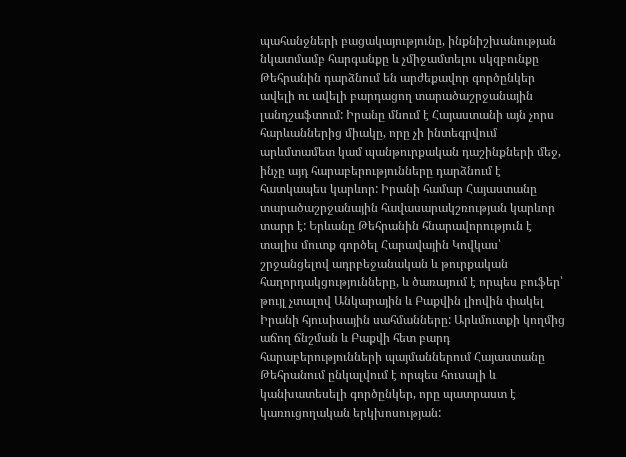պահանջների բացակայությունը, ինքնիշխանության նկատմամբ հարգանքը և չմիջամտելու սկզբունքը Թեհրանին դարձնում են արժեքավոր գործընկեր ավելի ու ավելի բարդացող տարածաշրջանային լանդշաֆտում: Իրանը մնում է Հայաստանի այն չորս հարևաններից միակը, որը չի ինտեգրվում արևմտամետ կամ պանթուրքական դաշինքների մեջ, ինչը այդ հարաբերությունները դարձնում է հատկապես կարևոր: Իրանի համար Հայաստանը տարածաշրջանային հավասարակշռության կարևոր տարր է: Երևանը Թեհրանին հնարավորություն է տալիս մուտք գործել Հարավային Կովկաս՝ շրջանցելով ադրբեջանական և թուրքական հաղորդակցությունները, և ծառայում է որպես բուֆեր՝ թույլ չտալով Անկարային և Բաքվին լիովին փակել Իրանի հյուսիսային սահմանները: Արևմուտքի կողմից աճող ճնշման և Բաքվի հետ բարդ հարաբերությունների պայմաններում Հայաստանը Թեհրանում ընկալվում է որպես հուսալի և կանխատեսելի գործընկեր, որը պատրաստ է կառուցողական երկխոսության: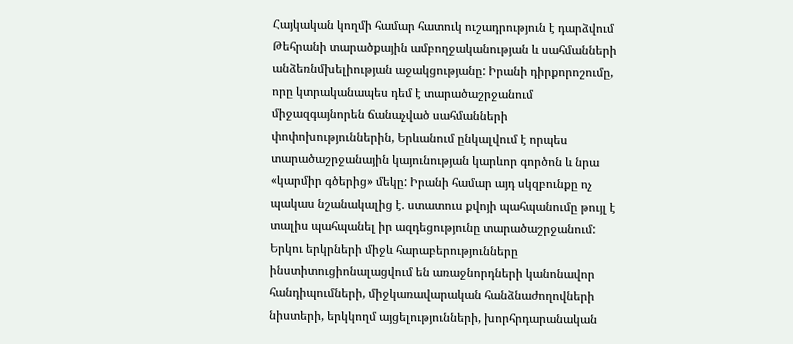Հայկական կողմի համար հատուկ ուշադրություն է դարձվում Թեհրանի տարածքային ամբողջականության և սահմանների անձեռնմխելիության աջակցությանը: Իրանի դիրքորոշումը, որը կտրականապես դեմ է տարածաշրջանում միջազգայնորեն ճանաչված սահմանների փոփոխություններին, Երևանում ընկալվում է որպես տարածաշրջանային կայունության կարևոր գործոն և նրա «կարմիր գծերից» մեկը: Իրանի համար այդ սկզբունքը ոչ պակաս նշանակալից է. ստատուս քվոյի պահպանումը թույլ է տալիս պահպանել իր ազդեցությունը տարածաշրջանում: Երկու երկրների միջև հարաբերությունները ինստիտուցիոնալացվում են առաջնորդների կանոնավոր հանդիպումների, միջկառավարական հանձնաժողովների նիստերի, երկկողմ այցելությունների, խորհրդարանական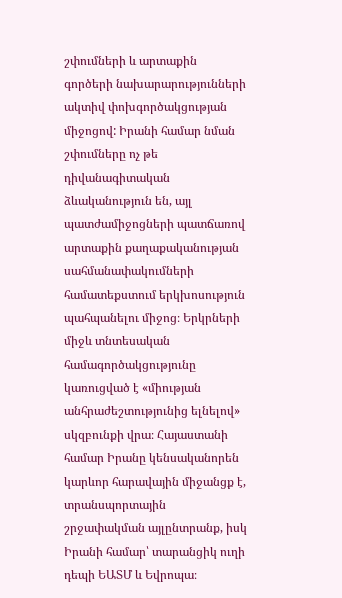շփումների և արտաքին գործերի նախարարությունների ակտիվ փոխգործակցության միջոցով: Իրանի համար նման շփումները ոչ թե դիվանագիտական ձևականություն են, այլ պատժամիջոցների պատճառով արտաքին քաղաքականության սահմանափակումների համատեքստում երկխոսություն պահպանելու միջոց։ Երկրների միջև տնտեսական համագործակցությունը կառուցված է «միության անհրաժեշտությունից ելնելով» սկզբունքի վրա։ Հայաստանի համար Իրանը կենսականորեն կարևոր հարավային միջանցք է, տրանսպորտային շրջափակման այլընտրանք, իսկ Իրանի համար՝ տարանցիկ ուղի դեպի ԵԱՏՄ և Եվրոպա։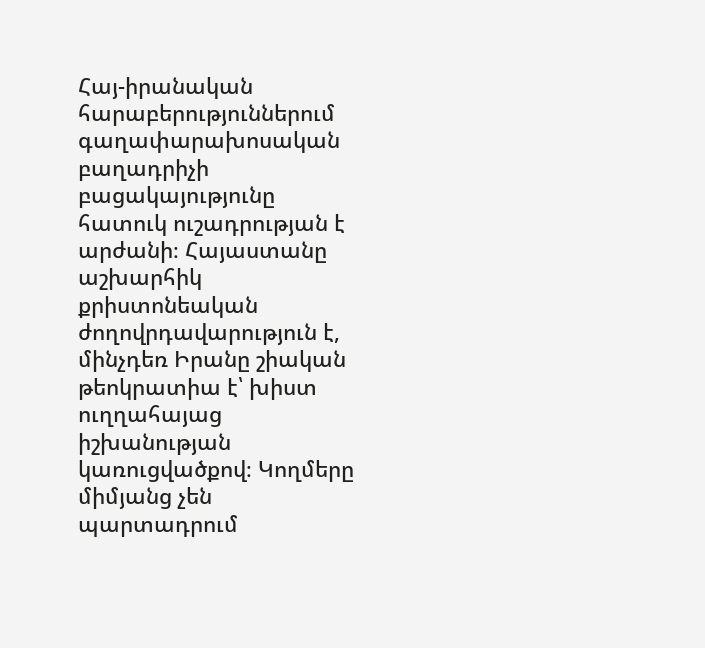Հայ-իրանական հարաբերություններում գաղափարախոսական բաղադրիչի բացակայությունը հատուկ ուշադրության է արժանի։ Հայաստանը աշխարհիկ քրիստոնեական ժողովրդավարություն է, մինչդեռ Իրանը շիական թեոկրատիա է՝ խիստ ուղղահայաց իշխանության կառուցվածքով։ Կողմերը միմյանց չեն պարտադրում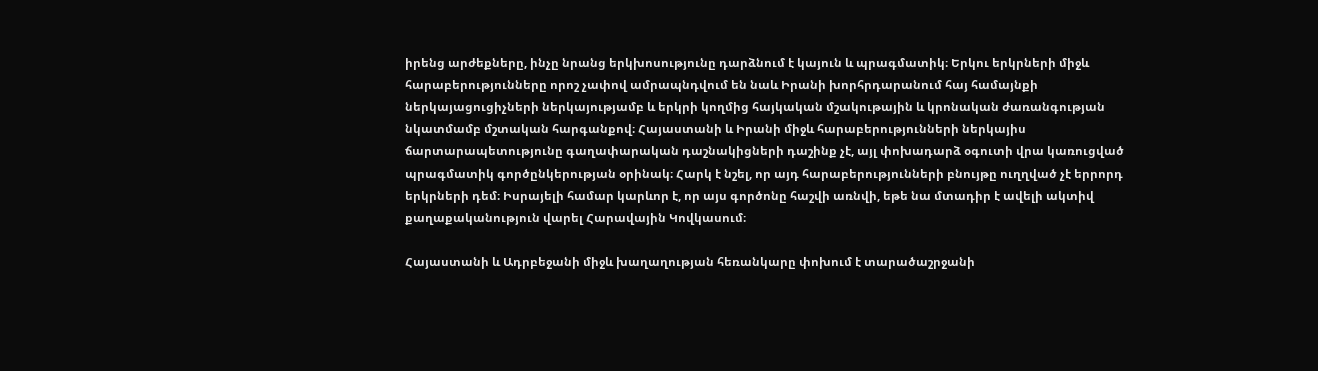իրենց արժեքները, ինչը նրանց երկխոսությունը դարձնում է կայուն և պրագմատիկ։ Երկու երկրների միջև հարաբերությունները որոշ չափով ամրապնդվում են նաև Իրանի խորհրդարանում հայ համայնքի ներկայացուցիչների ներկայությամբ և երկրի կողմից հայկական մշակութային և կրոնական ժառանգության նկատմամբ մշտական հարգանքով։ Հայաստանի և Իրանի միջև հարաբերությունների ներկայիս ճարտարապետությունը գաղափարական դաշնակիցների դաշինք չէ, այլ փոխադարձ օգուտի վրա կառուցված պրագմատիկ գործընկերության օրինակ։ Հարկ է նշել, որ այդ հարաբերությունների բնույթը ուղղված չէ երրորդ երկրների դեմ։ Իսրայելի համար կարևոր է, որ այս գործոնը հաշվի առնվի, եթե նա մտադիր է ավելի ակտիվ քաղաքականություն վարել Հարավային Կովկասում։

Հայաստանի և Ադրբեջանի միջև խաղաղության հեռանկարը փոխում է տարածաշրջանի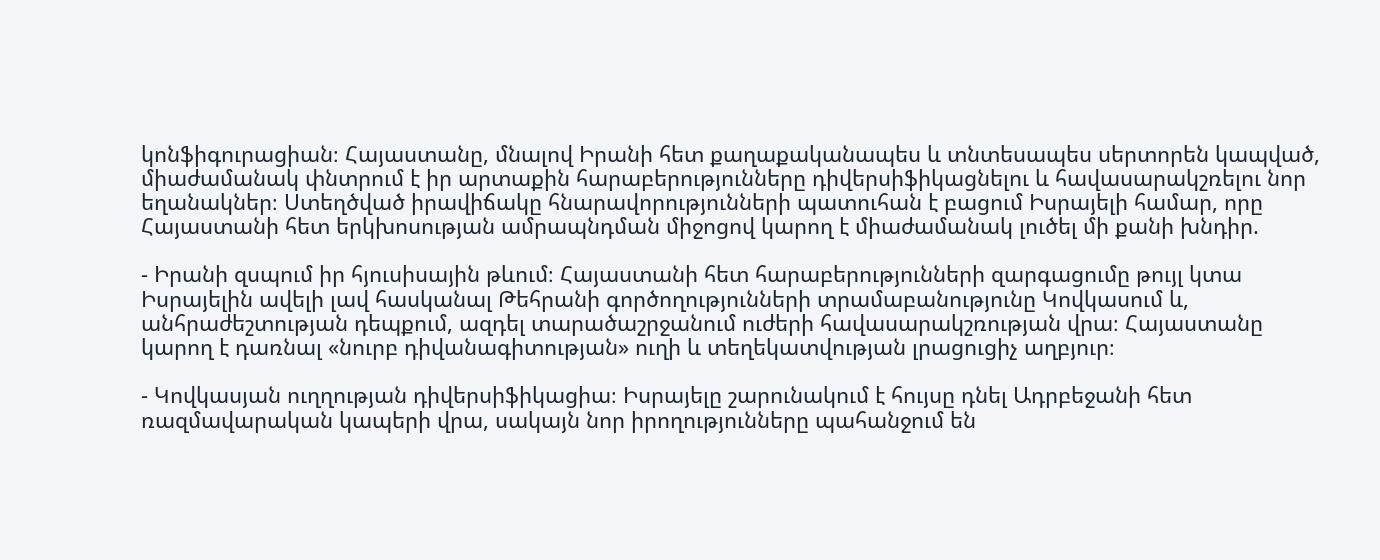կոնֆիգուրացիան։ Հայաստանը, մնալով Իրանի հետ քաղաքականապես և տնտեսապես սերտորեն կապված, միաժամանակ փնտրում է իր արտաքին հարաբերությունները դիվերսիֆիկացնելու և հավասարակշռելու նոր եղանակներ։ Ստեղծված իրավիճակը հնարավորությունների պատուհան է բացում Իսրայելի համար, որը Հայաստանի հետ երկխոսության ամրապնդման միջոցով կարող է միաժամանակ լուծել մի քանի խնդիր.

- Իրանի զսպում իր հյուսիսային թևում։ Հայաստանի հետ հարաբերությունների զարգացումը թույլ կտա Իսրայելին ավելի լավ հասկանալ Թեհրանի գործողությունների տրամաբանությունը Կովկասում և, անհրաժեշտության դեպքում, ազդել տարածաշրջանում ուժերի հավասարակշռության վրա։ Հայաստանը կարող է դառնալ «նուրբ դիվանագիտության» ուղի և տեղեկատվության լրացուցիչ աղբյուր։

- Կովկասյան ուղղության դիվերսիֆիկացիա։ Իսրայելը շարունակում է հույսը դնել Ադրբեջանի հետ ռազմավարական կապերի վրա, սակայն նոր իրողությունները պահանջում են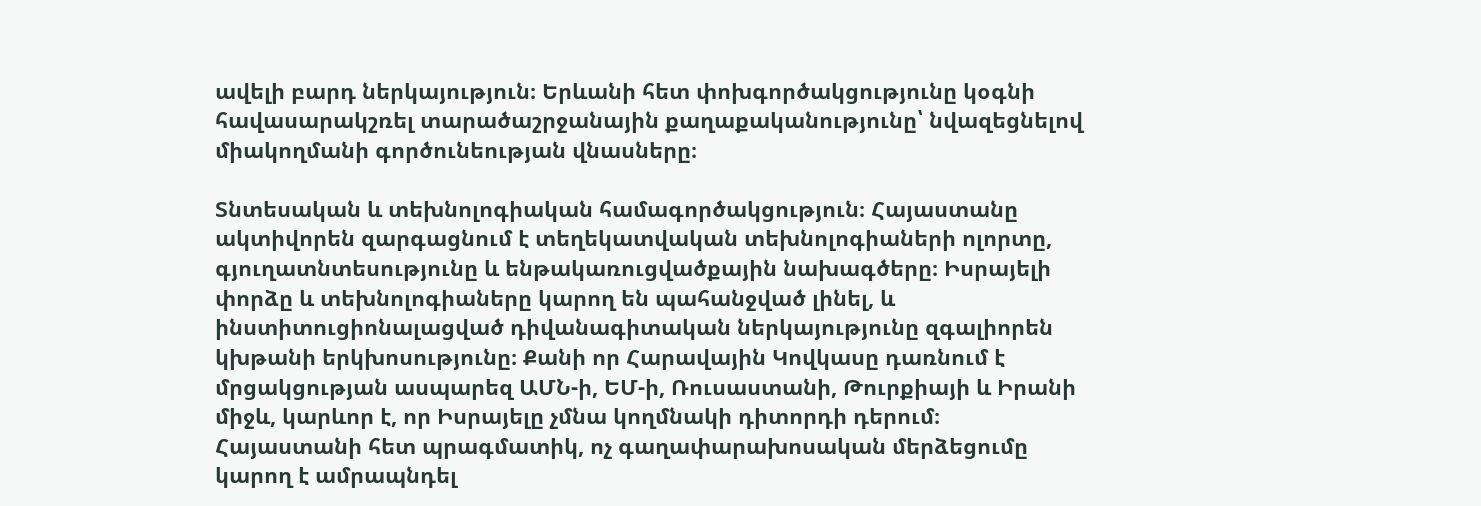ավելի բարդ ներկայություն։ Երևանի հետ փոխգործակցությունը կօգնի հավասարակշռել տարածաշրջանային քաղաքականությունը՝ նվազեցնելով միակողմանի գործունեության վնասները։

Տնտեսական և տեխնոլոգիական համագործակցություն։ Հայաստանը ակտիվորեն զարգացնում է տեղեկատվական տեխնոլոգիաների ոլորտը, գյուղատնտեսությունը և ենթակառուցվածքային նախագծերը։ Իսրայելի փորձը և տեխնոլոգիաները կարող են պահանջված լինել, և ինստիտուցիոնալացված դիվանագիտական ներկայությունը զգալիորեն կխթանի երկխոսությունը։ Քանի որ Հարավային Կովկասը դառնում է մրցակցության ասպարեզ ԱՄՆ-ի, ԵՄ-ի, Ռուսաստանի, Թուրքիայի և Իրանի միջև, կարևոր է, որ Իսրայելը չմնա կողմնակի դիտորդի դերում։ Հայաստանի հետ պրագմատիկ, ոչ գաղափարախոսական մերձեցումը կարող է ամրապնդել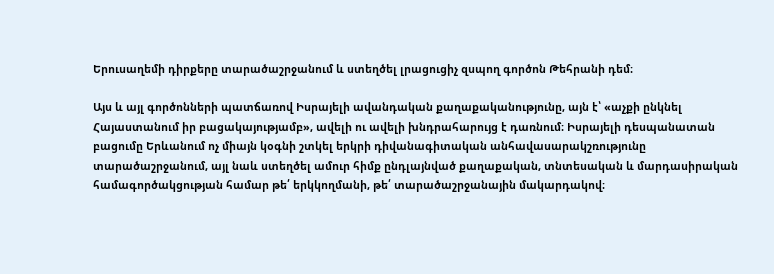Երուսաղեմի դիրքերը տարածաշրջանում և ստեղծել լրացուցիչ զսպող գործոն Թեհրանի դեմ։

Այս և այլ գործոնների պատճառով Իսրայելի ավանդական քաղաքականությունը, այն է՝ «աչքի ընկնել Հայաստանում իր բացակայությամբ», ավելի ու ավելի խնդրահարույց է դառնում։ Իսրայելի դեսպանատան բացումը Երևանում ոչ միայն կօգնի շտկել երկրի դիվանագիտական անհավասարակշռությունը տարածաշրջանում, այլ նաև ստեղծել ամուր հիմք ընդլայնված քաղաքական, տնտեսական և մարդասիրական համագործակցության համար թե՛ երկկողմանի, թե՛ տարածաշրջանային մակարդակով։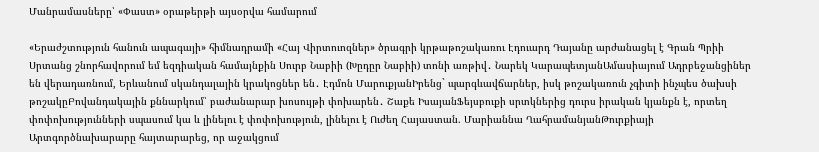Մանրամասները՝ «Փաստ» օրաթերթի այսօրվա համարում

«Երաժշտություն հանուն ապագայի» հիմնադրամի «Հայ Վիրտուոզներ» ծրագրի կրթաթոշակառու Էդուարդ Դայանը արժանացել է Գրան Պրիի Սրտանց շնորհավորում եմ եզդիական համայնքին Սուրբ Նաբիի (Խըդըր Նաբիի) տոնի առթիվ․ Նարեկ ԿարապետյանԱմասիայում Ադրբեջանցիներ են վերադառնում, Երևանում սկանդալային կրակոցներ են․ Էդմոն ՄարուքյանԻրենց` պարգևավճարներ, իսկ թոշակառուն չգիտի ինչպես ծախսի թոշակըԲովանդակային քննարկում՝ բաժանարար խոսույթի փոխարեն․ Շաքե ԻսայանՖեյսբուքի սրտկներից դուրս իրական կյանքն է, որտեղ փոփոխությունների սպասում կա և լինելու է փոփոխություն, լինելու է Ուժեղ Հայաստան. Մարիաննա ՂահրամանյանԹուրքիայի Արտգործնախարարը հայտարարեց, որ աջակցում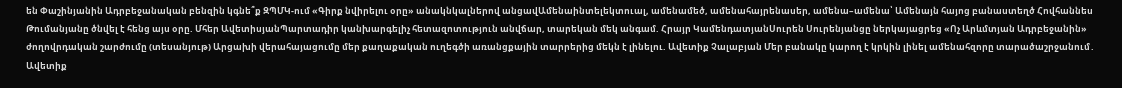են Փաշինյանին Ադրբեջանական բենզին կգնե՞ք ԶՊՄԿ-ում «Գիրք նվիրելու օրը» անակնկալներով անցավԱմենաինտելեկտուալ, ամենամեծ, ամենահայրենասեր, ամենա–ամենա՝ Ամենայն հայոց բանաստեղծ Հովհաննես Թումանյանը ծնվել է հենց այս օրը. Մհեր ԱվետիսյանՊարտադիր կանխարգելիչ հետազոտություն անվճար, տարեկան մեկ անգամ. Հրայր ԿամենդատյանՍուրեն Սուրենյանցը ներկայացրեց «Ոչ Արևմտյան Ադրբեջանին» ժողովրդական շարժումը (տեսանյութ) Արցախի վերահայացումը մեր քաղաքական ուղեգծի առանցքային տարրերից մեկն է լինելու. Ավետիք Չալաբյան Մեր բանակը կարող է կրկին լինել ամենահզորը տարածաշրջանում․ Ավետիք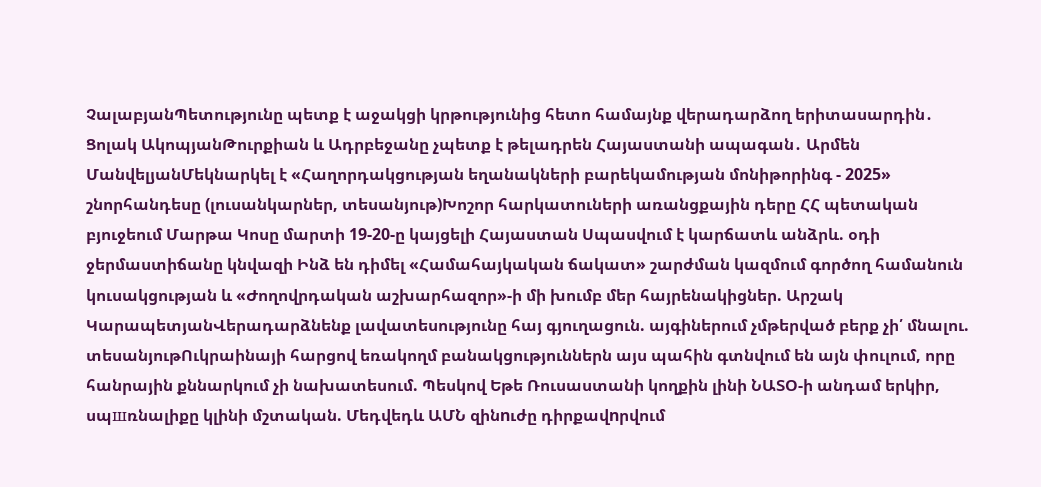ՉալաբյանՊետությունը պետք է աջակցի կրթությունից հետո համայնք վերադարձող երիտասարդին․ Ցոլակ ԱկոպյանԹուրքիան և Ադրբեջանը չպետք է թելադրեն Հայաստանի ապագան․ Արմեն ՄանվելյանՄեկնարկել է «Հաղորդակցության եղանակների բարեկամության մոնիթորինգ - 2025» շնորհանդեսը (լուսանկարներ, տեսանյութ)Խոշոր հարկատուների առանցքային դերը ՀՀ պետական բյուջեում Մարթա Կոսը մարտի 19-20-ը կայցելի Հայաստան Սպասվում է կարճատև անձրև. օդի ջերմաստիճանը կնվազի Ինձ են դիմել «Համահայկական ճակատ» շարժման կազմում գործող համանուն կուսակցության և «Ժողովրդական աշխարհազոր»-ի մի խումբ մեր հայրենակիցներ. Արշակ ԿարապետյանՎերադարձնենք լավատեսությունը հայ գյուղացուն. այգիներում չմթերված բերք չի՛ մնալու. տեսանյութՈւկրաինայի հարցով եռակողմ բանակցություններն այս պահին գտնվում են այն փուլում, որը հանրային քննարկում չի նախատեսում. Պեսկով Եթե Ռուսաստանի կողքին լինի ՆԱՏՕ-ի անդամ երկիր, սպшռնալիքը կլինի մշտական. Մեդվեդև ԱՄՆ զինnւժը դիրքավnրվում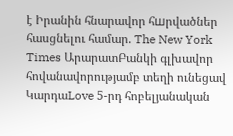է Իրանին հնարավոր հшրվածներ հասցնելու համար. The New York Times ԱրարատԲանկի գլխավոր հովանավորությամբ տեղի ունեցավ ԿարդաLove 5-րդ հոբելյանական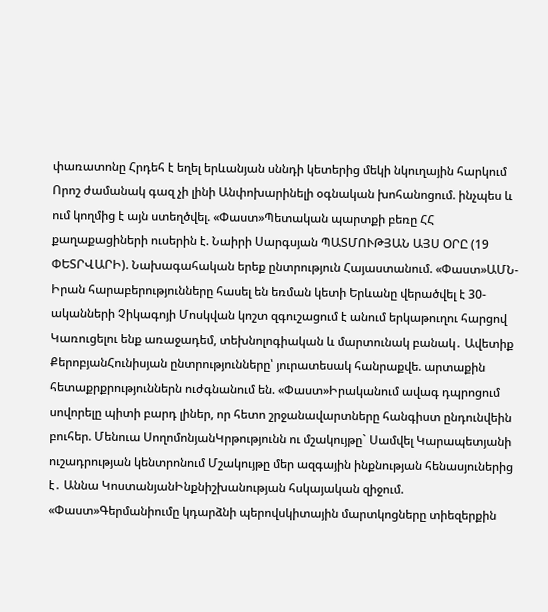փառատոնը Հրդեհ է եղել երևանյան սննդի կետերից մեկի նկուղային հարկում Որոշ ժամանակ գազ չի լինի Անփոխարինելի օգնական խոհանոցում. ինչպես և ում կողմից է այն ստեղծվել. «Փաստ»Պետական պարտքի բեռը ՀՀ քաղաքացիների ուսերին է. Նաիրի Սարգսյան ՊԱՏՄՈՒԹՅԱՆ ԱՅՍ ՕՐԸ (19 ՓԵՏՐՎԱՐԻ). Նախագահական երեք ընտրություն Հայաստանում. «Փաստ»ԱՄՆ-Իրան հարաբերությունները հասել են եռման կետի Երևանը վերածվել է 30-ականների Չիկագոյի Մոսկվան կոշտ զգուշացում է անում երկաթուղու հարցով Կառուցելու ենք առաջադեմ, տեխնոլոգիական և մարտունակ բանակ․ Ավետիք ՔերոբյանՀունիսյան ընտրությունները՝ յուրատեսակ հանրաքվե. արտաքին հետաքրքրություններն ուժգնանում են. «Փաստ»Իրականում ավագ դպրոցում սովորելը պիտի բարդ լիներ, որ հետո շրջանավարտները հանգիստ ընդունվեին բուհեր. Մենուա ՍողոմոնյանԿրթությունն ու մշակույթը` Սամվել Կարապետյանի ուշադրության կենտրոնում Մշակույթը մեր ազգային ինքնության հենասյուներից է․ Աննա ԿոստանյանԻնքնիշխանության հսկայական զիջում. «Փաստ»Գերմանիումը կդարձնի պերովսկիտային մարտկոցները տիեզերքին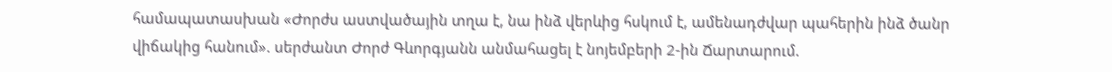համապատասխան «Ժորժս աստվածային տղա է, նա ինձ վերևից հսկում է, ամենադժվար պահերին ինձ ծանր վիճակից հանում». սերժանտ Ժորժ Գևորգյանն անմահացել է նոյեմբերի 2-ին Ճարտարում.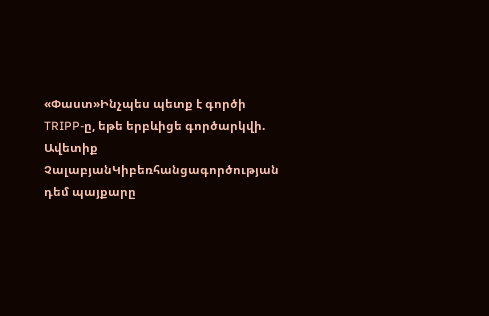«Փաստ»Ինչպես պետք է գործի TRIPP-ը, եթե երբևիցե գործարկվի. Ավետիք ՉալաբյանԿիբեռհանցագործության դեմ պայքարը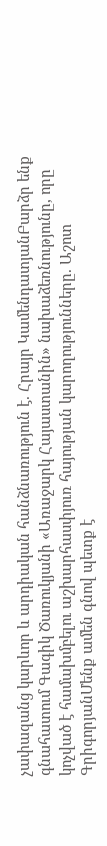չափազանց կարևոր և արդիական հանձնառություն է. Հրայր ԿամենդատյանԲարձր ենք գնահատում Գագիկ Ծառուկյանի «Առաջարկ Հայաստանին» նախաձեռնությունը, որը կոչված է համախմբելու աշխարհասփյուռ հայության կարողությունները. Աշոտ ԳրիգորյանՄենք ամեն գնով պետք է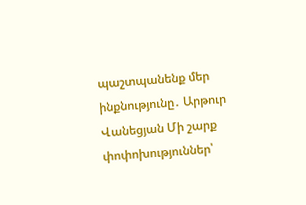պաշտպանենք մեր ինքնությունը․ Արթուր Վանեցյան Մի շարք փոփոխություններ՝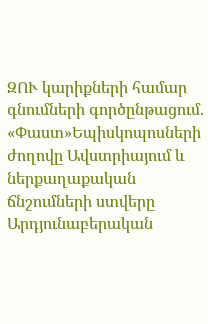ԶՈՒ կարիքների համար գնումների գործընթացում. «Փաստ»Եպիսկոպոսների ժողովը Ավստրիայում և ներքաղաքական ճնշումների ստվերը Արդյունաբերական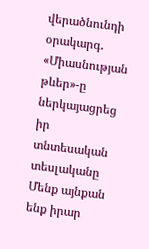վերածնունդի օրակարգ․ «Միասնության թևեր»-ը ներկայացրեց իր տնտեսական տեսլականը Մենք այնքան ենք իրար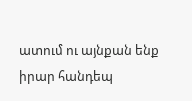ատում ու այնքան ենք իրար հանդեպ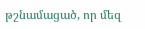թշնամացած, որ մեզ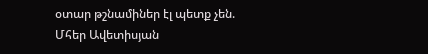օտար թշնամիներ էլ պետք չեն. Մհեր Ավետիսյան